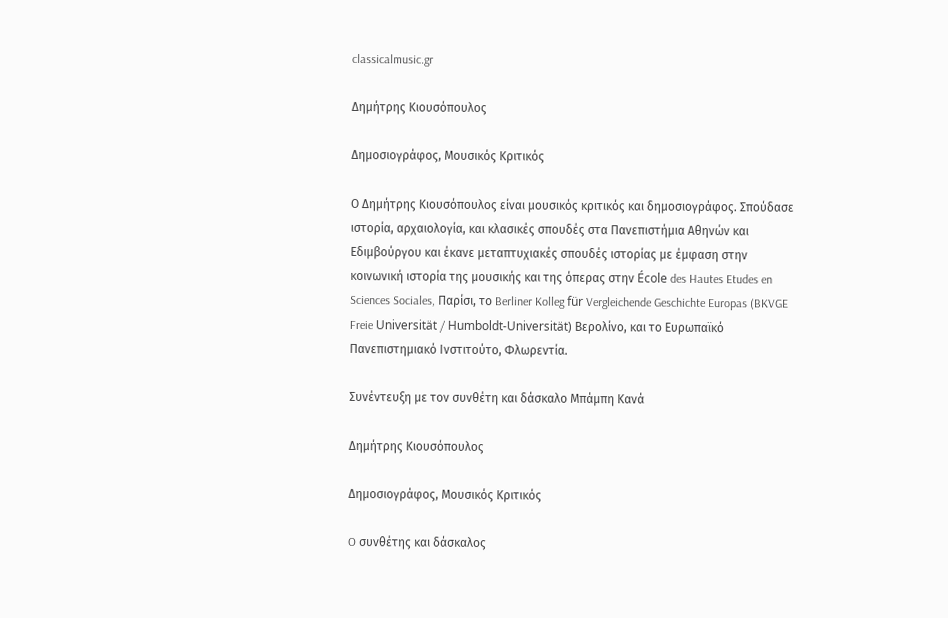classicalmusic.gr

Δημήτρης Κιουσόπουλος

Δημοσιογράφος, Μουσικός Κριτικός

Ο Δημήτρης Κιουσόπουλος είναι μουσικός κριτικός και δημοσιογράφος. Σπούδασε ιστορία, αρχαιολογία, και κλασικές σπουδές στα Πανεπιστήμια Αθηνών και Εδιμβούργου και έκανε μεταπτυχιακές σπουδές ιστορίας με έμφαση στην κοινωνική ιστορία της μουσικής και της όπερας στην École des Hautes Etudes en Sciences Sociales, Παρίσι, το Berliner Kolleg für Vergleichende Geschichte Europas (BKVGE Freie Universität / Humboldt-Universität) Βερολίνο, και το Ευρωπαϊκό Πανεπιστημιακό Ινστιτούτο, Φλωρεντία.

Συνέντευξη με τον συνθέτη και δάσκαλο Μπάμπη Κανά

Δημήτρης Κιουσόπουλος

Δημοσιογράφος, Μουσικός Κριτικός

O συνθέτης και δάσκαλος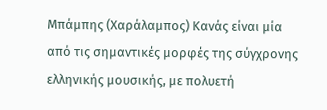Μπάμπης (Χαράλαμπος) Κανάς είναι μία από τις σημαντικές μορφές της σύγχρονης ελληνικής μουσικής, με πολυετή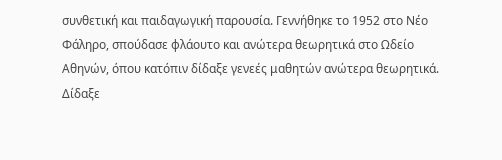συνθετική και παιδαγωγική παρουσία. Γεννήθηκε το 1952 στο Νέο Φάληρο, σπούδασε φλάουτο και ανώτερα θεωρητικά στο Ωδείο Αθηνών, όπου κατόπιν δίδαξε γενεές μαθητών ανώτερα θεωρητικά. Δίδαξε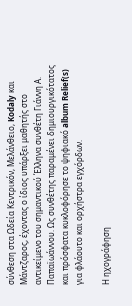σύνθεση στα Ωδεία Κεντρικόν, Μελάνθειο, Kodaly και Μάντζαρος, έχοντας ο ίδιος υπάρξει μαθητής στο αντικείμενο του σημαντικού Έλληνα συνθέτη Γιάννη Α. Παπαϊωάννου. Ως συνθέτης παραμένει δημιουργικότατος και πρόσφατα κυκλοφόρησε το ψηφιακό album Relief(s) για φλάουτο και ορχήστρα εγχόρδων.

Η ηχογράφηση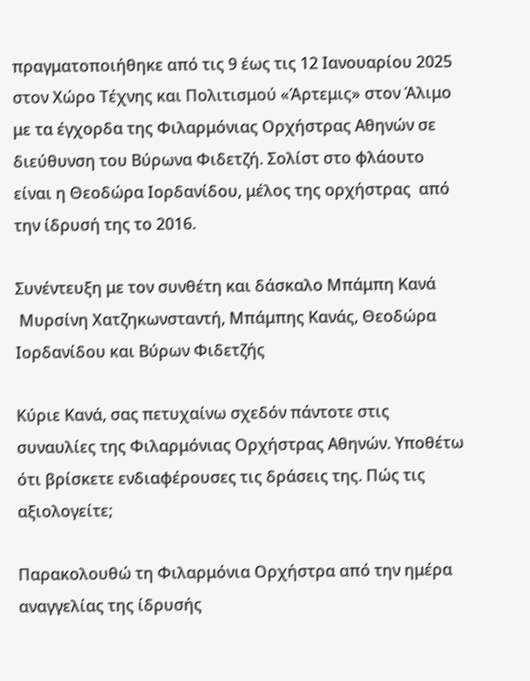πραγματοποιήθηκε από τις 9 έως τις 12 Ιανουαρίου 2025 στον Χώρο Τέχνης και Πολιτισμού «Άρτεμις» στον Άλιμο με τα έγχορδα της Φιλαρμόνιας Ορχήστρας Αθηνών σε διεύθυνση του Βύρωνα Φιδετζή. Σολίστ στο φλάουτο είναι η Θεοδώρα Ιορδανίδου, μέλος της ορχήστρας  από την ίδρυσή της το 2016.

Συνέντευξη με τον συνθέτη και δάσκαλο Μπάμπη Κανά
 Mυρσίνη Xατζηκωνσταντή, Μπάμπης Κανάς, Θεοδώρα Ιορδανίδου και Βύρων Φιδετζής

Κύριε Κανά, σας πετυχαίνω σχεδόν πάντοτε στις συναυλίες της Φιλαρμόνιας Ορχήστρας Αθηνών. Υποθέτω ότι βρίσκετε ενδιαφέρουσες τις δράσεις της. Πώς τις αξιολογείτε;

Παρακολουθώ τη Φιλαρμόνια Ορχήστρα από την ημέρα αναγγελίας της ίδρυσής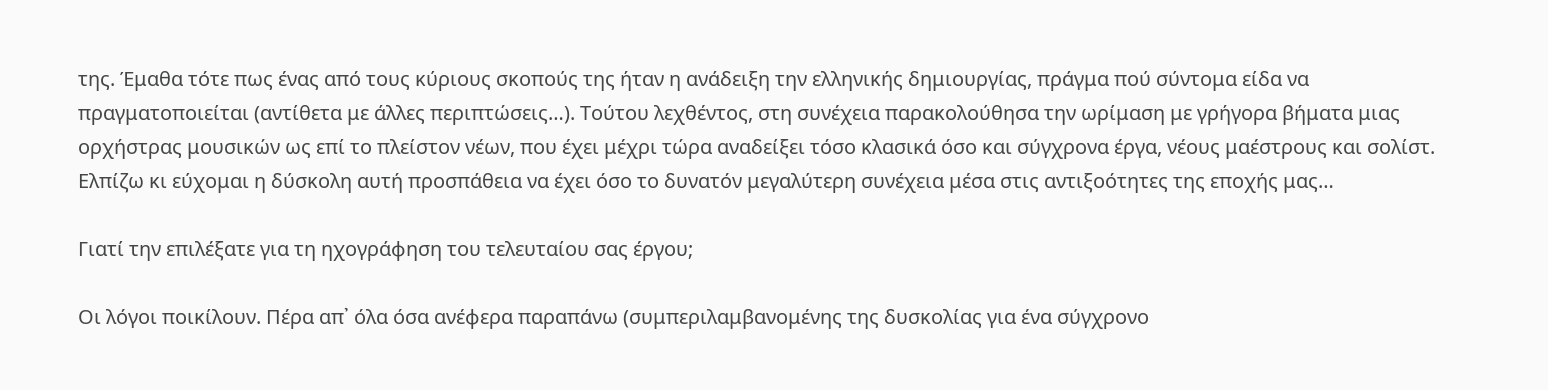της. Έμαθα τότε πως ένας από τους κύριους σκοπούς της ήταν η ανάδειξη την ελληνικής δημιουργίας, πράγμα πού σύντομα είδα να πραγματοποιείται (αντίθετα με άλλες περιπτώσεις…). Τούτου λεχθέντος, στη συνέχεια παρακολούθησα την ωρίμαση με γρήγορα βήματα μιας ορχήστρας μουσικών ως επί το πλείστον νέων, που έχει μέχρι τώρα αναδείξει τόσο κλασικά όσο και σύγχρονα έργα, νέους μαέστρους και σολίστ. Ελπίζω κι εύχομαι η δύσκολη αυτή προσπάθεια να έχει όσο το δυνατόν μεγαλύτερη συνέχεια μέσα στις αντιξοότητες της εποχής μας…

Γιατί την επιλέξατε για τη ηχογράφηση του τελευταίου σας έργου;

Οι λόγοι ποικίλουν. Πέρα απ᾽ όλα όσα ανέφερα παραπάνω (συμπεριλαμβανομένης της δυσκολίας για ένα σύγχρονο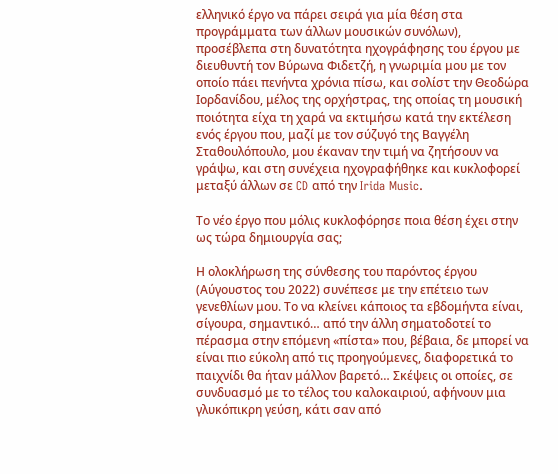ελληνικό έργο να πάρει σειρά για μία θέση στα προγράμματα των άλλων μουσικών συνόλων), προσέβλεπα στη δυνατότητα ηχογράφησης του έργου με διευθυντή τον Βύρωνα Φιδετζή, η γνωριμία μου με τον οποίο πάει πενήντα χρόνια πίσω, και σολίστ την Θεοδώρα Ιορδανίδου, μέλος της ορχήστρας, της οποίας τη μουσική ποιότητα είχα τη χαρά να εκτιμήσω κατά την εκτέλεση ενός έργου που, μαζί με τον σύζυγό της Βαγγέλη Σταθουλόπουλο, μου έκαναν την τιμή να ζητήσουν να γράψω, και στη συνέχεια ηχογραφήθηκε και κυκλοφορεί μεταξύ άλλων σε CD από την Irida Music.

Το νέο έργο που μόλις κυκλοφόρησε ποια θέση έχει στην ως τώρα δημιουργία σας;

Η ολοκλήρωση της σύνθεσης του παρόντος έργου (Αύγουστος του 2022) συνέπεσε με την επέτειο των γενεθλίων μου. Το να κλείνει κάποιος τα εβδομήντα είναι, σίγουρα, σημαντικό… από την άλλη σηματοδοτεί το πέρασμα στην επόμενη «πίστα» που, βέβαια, δε μπορεί να είναι πιο εύκολη από τις προηγούμενες, διαφορετικά το παιχνίδι θα ήταν μάλλον βαρετό… Σκέψεις οι οποίες, σε συνδυασμό με το τέλος του καλοκαιριού, αφήνουν μια γλυκόπικρη γεύση, κάτι σαν από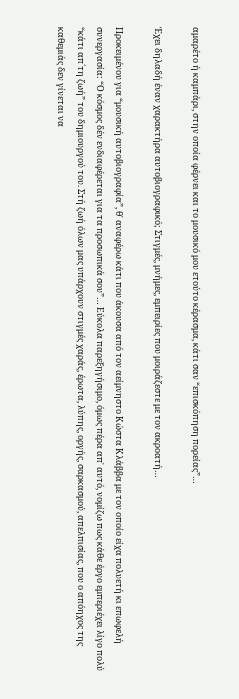αμαρέτο ή καμπάρι, στην οποία φέρνει και το μουσικό μου ετούτο κέρασμα, κάτι σαν “επισκόπηση πορείας”…

Έχει δηλαδή έναν χαρακτήρα αυτοβιογραφικό; Στιγμές, μνήμες, εμπειρίες που μοιράζεστε με τον ακροατή…

Προκειμένου για “μουσική αυτοβιογραφία”, θ᾽ αναφέρω κάτι που άκουσα από τον αείμνηστο Κώστα Κλάββα με τον οποίο είχα πολυετή κι επωφελή συνεργασία: “Ο κόσμος δέν ενδιαφέρεται για τα προσωπικά σου”… Εύκολα παρεξηγήσιμο, όμως πέρα απ᾽ αυτό, νομίζω πως κάθε έργο εμπεριέχει λίγο πολύ “κάτι απ´τη ζωή” του δημιουργού του. Στή ζωή όλων μας υπάρχουν στιγμές χαράς, έρωτα, λύπης, οργής, σαρκασμού, απελπισίας, που ο απόηχος της καθεμιάς δεν γίνεται να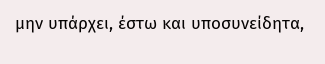μην υπάρχει, έστω και υποσυνείδητα,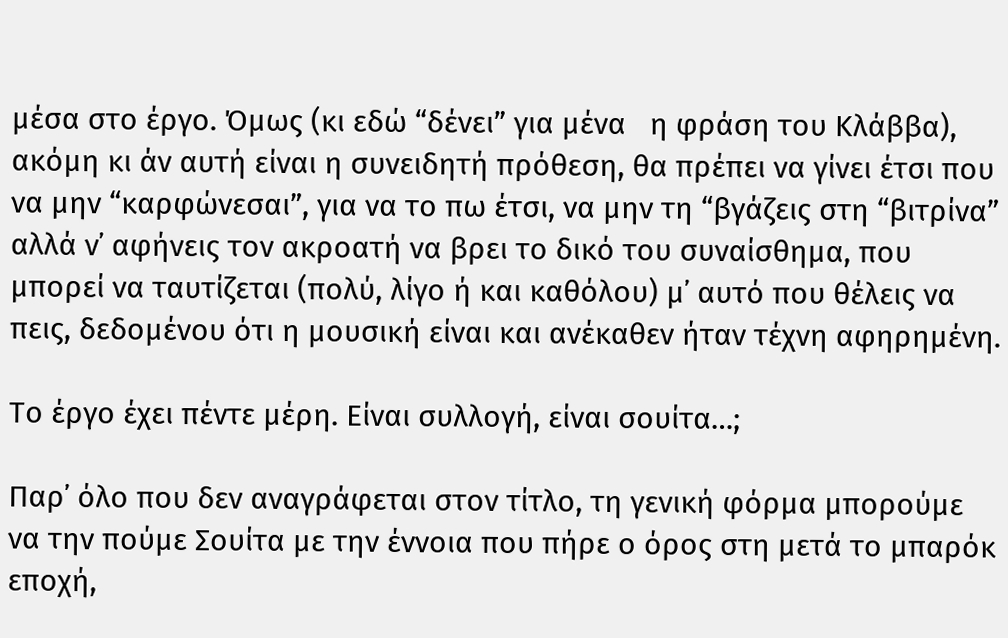μέσα στο έργο. Όμως (κι εδώ “δένει” για μένα   η φράση του Κλάββα), ακόμη κι άν αυτή είναι η συνειδητή πρόθεση, θα πρέπει να γίνει έτσι που να μην “καρφώνεσαι”, για να το πω έτσι, να μην τη “βγάζεις στη “βιτρίνα” αλλά ν᾽ αφήνεις τον ακροατή να βρει το δικό του συναίσθημα, που μπορεί να ταυτίζεται (πολύ, λίγο ή και καθόλου) μ᾽ αυτό που θέλεις να πεις, δεδομένου ότι η μουσική είναι και ανέκαθεν ήταν τέχνη αφηρημένη.

Το έργο έχει πέντε μέρη. Είναι συλλογή, είναι σουίτα…;

Παρ᾽ όλο που δεν αναγράφεται στον τίτλο, τη γενική φόρμα μπορούμε να την πούμε Σουίτα με την έννοια που πήρε ο όρος στη μετά το μπαρόκ εποχή,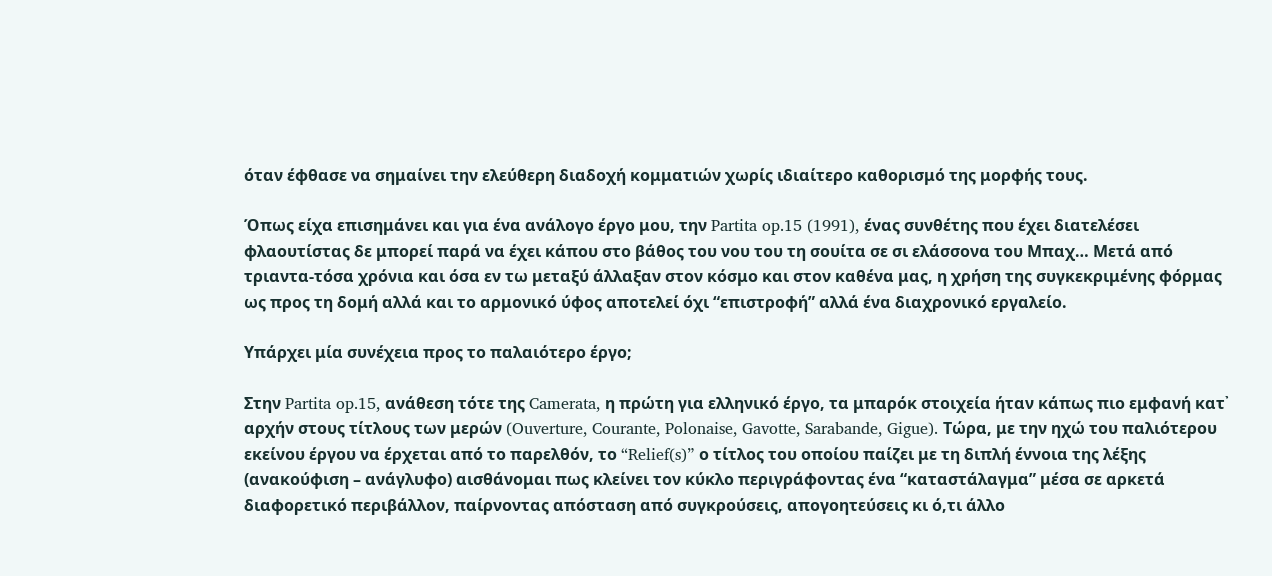όταν έφθασε να σημαίνει την ελεύθερη διαδοχή κομματιών χωρίς ιδιαίτερο καθορισμό της μορφής τους.

Όπως είχα επισημάνει και για ένα ανάλογο έργο μου, την Partita op.15 (1991), ένας συνθέτης που έχει διατελέσει φλαουτίστας δε μπορεί παρά να έχει κάπου στο βάθος του νου του τη σουίτα σε σι ελάσσονα του Μπαχ… Μετά από τριαντα-τόσα χρόνια και όσα εν τω μεταξύ άλλαξαν στον κόσμο και στον καθένα μας, η χρήση της συγκεκριμένης φόρμας ως προς τη δομή αλλά και το αρμονικό ύφος αποτελεί όχι “επιστροφή” αλλά ένα διαχρονικό εργαλείο.

Υπάρχει μία συνέχεια προς το παλαιότερο έργο;

Στην Partita op.15, ανάθεση τότε της Camerata, η πρώτη για ελληνικό έργο, τα μπαρόκ στοιχεία ήταν κάπως πιο εμφανή κατ᾽ αρχήν στους τίτλους των μερών (Ouverture, Courante, Polonaise, Gavotte, Sarabande, Gigue). Τώρα, με την ηχώ του παλιότερου εκείνου έργου να έρχεται από το παρελθόν, το “Relief(s)” ο τίτλος του οποίου παίζει με τη διπλή έννοια της λέξης (ανακούφιση – ανάγλυφο) αισθάνομαι πως κλείνει τον κύκλο περιγράφοντας ένα “καταστάλαγμα” μέσα σε αρκετά διαφορετικό περιβάλλον, παίρνοντας απόσταση από συγκρούσεις, απογοητεύσεις κι ό,τι άλλο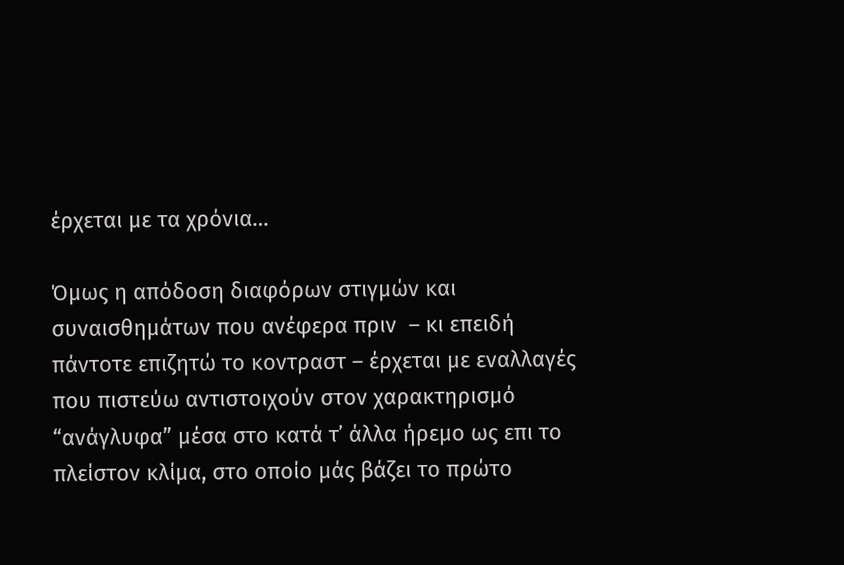έρχεται με τα χρόνια…

Όμως η απόδοση διαφόρων στιγμών και συναισθημάτων που ανέφερα πριν  – κι επειδή πάντοτε επιζητώ το κοντραστ – έρχεται με εναλλαγές που πιστεύω αντιστοιχούν στον χαρακτηρισμό “ανάγλυφα” μέσα στο κατά τ᾽ άλλα ήρεμο ως επι το πλείστον κλίμα, στο οποίο μάς βάζει το πρώτο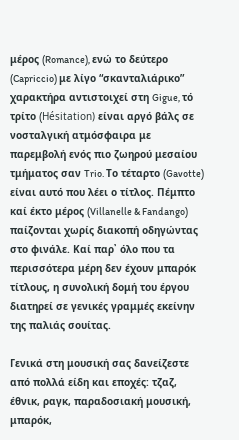μέρος (Romance), ενώ το δεύτερο (Capriccio) με λίγο “σκανταλιάρικο” χαρακτήρα αντιστοιχεί στη Gigue, τό τρίτο (Hésitation) είναι αργό βάλς σε νοσταλγική ατμόσφαιρα με παρεμβολή ενός πιο ζωηρού μεσαίου τμήματος σαν Trio. Το τέταρτο (Gavotte) είναι αυτό που λέει ο τίτλος. Πέμπτο καί έκτο μέρος (Villanelle & Fandango) παίζονται χωρίς διακοπή οδηγώντας στο φινάλε. Καί παρ᾽ όλο που τα περισσότερα μέρη δεν έχουν μπαρόκ τίτλους, η συνολική δομή του έργου διατηρεί σε γενικές γραμμές εκείνην της παλιάς σουίτας.

Γενικά στη μουσική σας δανείζεστε από πολλά είδη και εποχές: τζαζ, έθνικ, ραγκ, παραδοσιακή μουσική, μπαρόκ,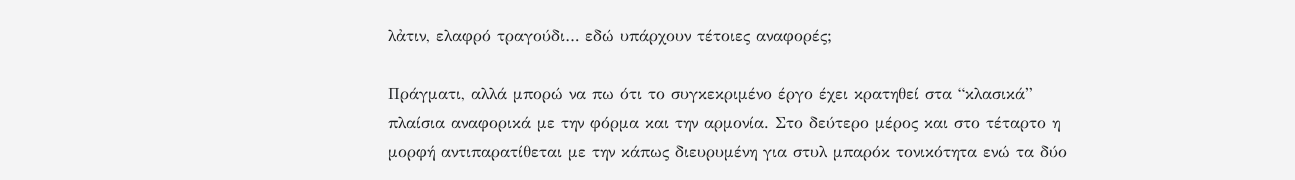λἀτιν, ελαφρό τραγούδι… εδώ υπάρχουν τέτοιες αναφορές;

Πράγματι, αλλά μπορώ να πω ότι το συγκεκριμένο έργο έχει κρατηθεί στα “κλασικά” πλαίσια αναφορικά με την φόρμα και την αρμονία. Στο δεύτερο μέρος και στο τέταρτο η μορφή αντιπαρατίθεται με την κάπως διευρυμένη για στυλ μπαρόκ τονικότητα ενώ τα δύο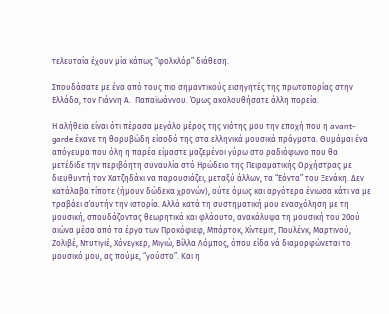τελευταία έχουν μία κάπως “φολκλόρ” διάθεση.

Σπουδάσατε με ένα από τους πιο σημαντικούς εισηγητές της πρωτοπορίας στην Ελλάδα, τον Γιάννη Α.  Παπαϊωάννου. Όμως ακολουθήσατε άλλη πορεία.

Η αλήθεια είναι ότι πέρασα μεγάλο μέρος της νιότης μου την εποχή που η avant-garde έκανε τη θορυβώδη είσοδό της στα ελληνικά μουσικά πράγματα. Θυμάμαι ένα απόγευμα που όλη η παρέα είμαστε μαζεμένοι γύρω στο ραδιόφωνο που θα μετέδιδε την περιβόητη συναυλία στό Ηρώδειο της Πειραματικής Ορχήστρας με διευθυντή τον Χατζηδάκι να παρουσιάζει, μεταξύ άλλων, τα “Εόντα” του Ξενάκη. Δεν κατάλαβα τίποτε (ήμουν δώδεκα χρονών), ούτε όμως και αργότερα ένιωσα κάτι να με τραβάει σ᾽αυτήν την ιστορία. Αλλά κατά τη συστηματική μου ενασχόληση με τη μουσική, σπουδάζοντας θεωρητικά και φλάουτο, ανακάλυψα τη μουσική του 20ού αιώνα μέσα από τα έργα των Προκόφιεφ, Μπάρτοκ, Χίντεμιτ, Πουλένκ, Μαρτινού, Ζολιβέ, Ντυτιγιέ, Χόνεγκερ, Μιγιώ, Βίλλα Λόμπος, όπου είδα νά διαμορφώνεται το μουσικό μου, ας πούμε, “γούστο”. Και η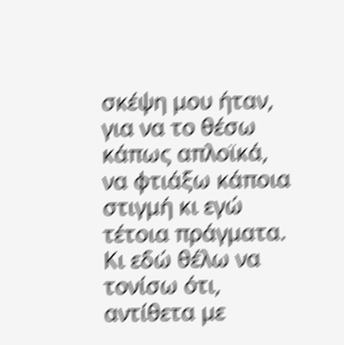σκέψη μου ήταν, για να το θέσω κάπως απλοϊκά, να φτιάξω κάποια στιγμή κι εγώ τέτοια πράγματα. Κι εδώ θέλω να τονίσω ότι, αντίθετα με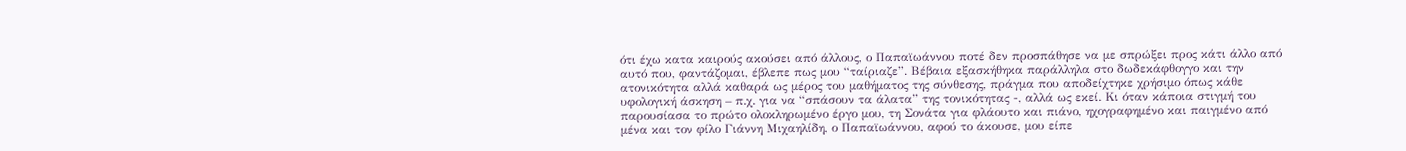ότι έχω κατα καιρούς ακούσει από άλλους, ο Παπαϊωάννου ποτέ δεν προσπάθησε να με σπρώξει προς κάτι άλλο από αυτό που, φαντάζομαι, έβλεπε πως μου “ταίριαζε”. Βέβαια εξασκήθηκα παράλληλα στο δωδεκάφθογγο και την ατονικότητα αλλά καθαρά ως μέρος του μαθήματος της σύνθεσης, πράγμα που αποδείχτηκε χρήσιμο όπως κάθε υφολογική άσκηση – π.χ. για να “σπάσουν τα άλατα” της τονικότητας -, αλλά ως εκεί. Κι όταν κάποια στιγμή του παρουσίασα το πρώτο ολοκληρωμένο έργο μου, τη Σονάτα για φλάουτο και πιάνο, ηχογραφημένο και παιγμένο από μένα και τον φίλο Γιάννη Μιχαηλίδη, ο Παπαϊωάννου, αφού το άκουσε, μου είπε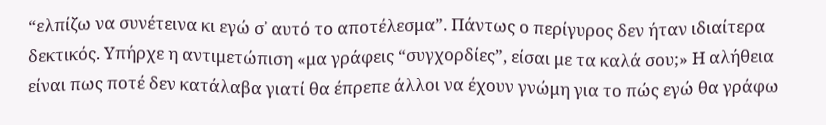“ελπίζω να συνέτεινα κι εγώ σ᾽ αυτό το αποτέλεσμα”. Πάντως ο περίγυρος δεν ήταν ιδιαίτερα δεκτικός. Υπήρχε η αντιμετώπιση «μα γράφεις “συγχορδίες”, είσαι με τα καλά σου;» Η αλήθεια είναι πως ποτέ δεν κατάλαβα γιατί θα έπρεπε άλλοι να έχουν γνώμη για το πώς εγώ θα γράφω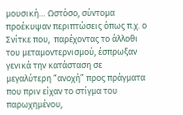μουσική… Ωστόσο, σύντομα προέκυψαν περιπτώσεις όπως π.χ. ο Σνίτκε που,  παρέχοντας το άλλοθι του μεταμοντερνισμού, έσπρωξαν γενικά την κατάσταση σε μεγαλύτερη “ανοχή” προς πράγματα που πριν είχαν το στίγμα του παρωχημένου,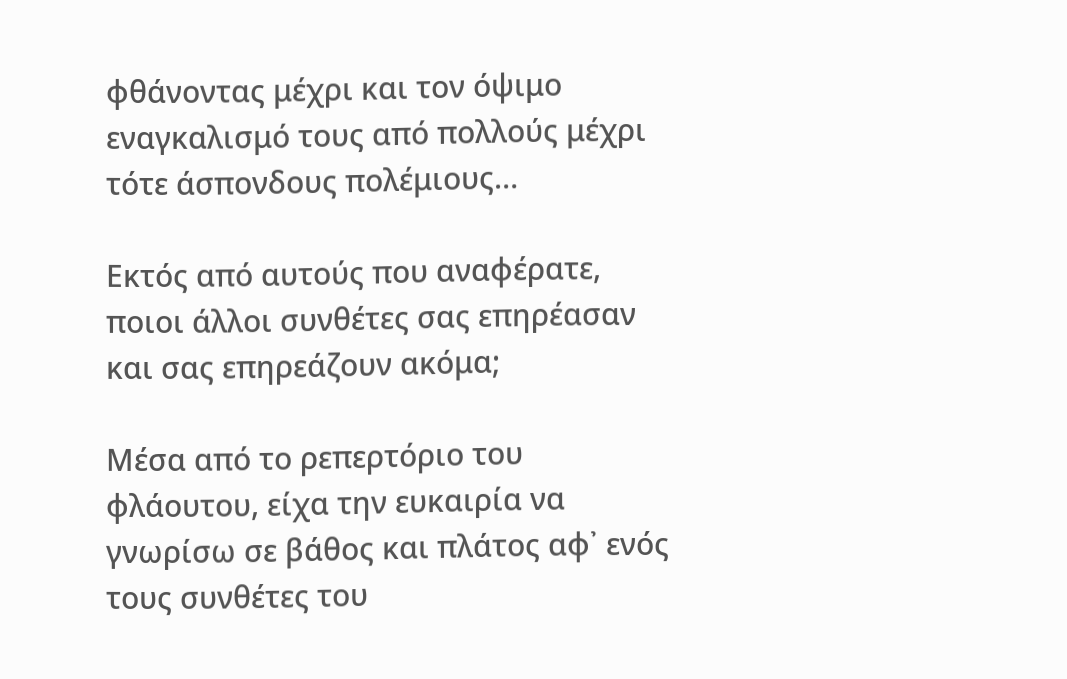φθάνοντας μέχρι και τον όψιμο εναγκαλισμό τους από πολλούς μέχρι τότε άσπονδους πολέμιους…

Εκτός από αυτούς που αναφέρατε, ποιοι άλλοι συνθέτες σας επηρέασαν και σας επηρεάζουν ακόμα;

Μέσα από το ρεπερτόριο του φλάουτου, είχα την ευκαιρία να γνωρίσω σε βάθος και πλάτος αφ᾽ ενός τους συνθέτες του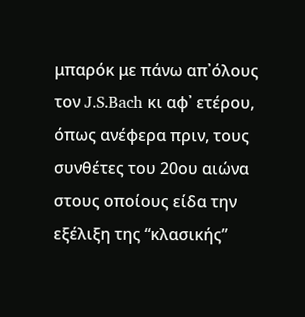μπαρόκ με πάνω απ᾽όλους τον J.S.Bach κι αφ᾽ ετέρου, όπως ανέφερα πριν, τους συνθέτες του 20ου αιώνα στους οποίους είδα την εξέλιξη της “κλασικής”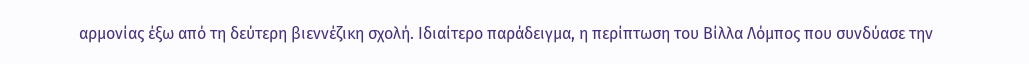αρμονίας έξω από τη δεύτερη βιεννέζικη σχολή. Ιδιαίτερο παράδειγμα, η περίπτωση του Βίλλα Λόμπος που συνδύασε την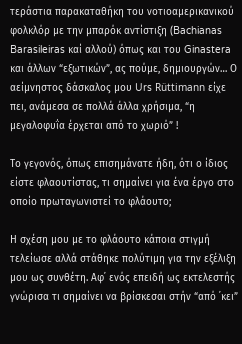τεράστια παρακαταθήκη του νοτιοαμερικανικού φολκλόρ με την μπαρόκ αντίστιξη (Bachianas Barasileiras καί αλλού) όπως και του Ginastera και άλλων “εξωτικών”, ας πούμε, δημιουργών… Ο αείμνηστος δάσκαλος μου Urs Rüttimann είχε πει, ανάμεσα σε πολλά άλλα χρήσιμα, “η μεγαλοφυΐα έρχεται από το χωριό” !

Το γεγονός, όπως επισημάνατε ήδη, ότι ο ίδιος είστε φλαουτίστας, τι σημαίνει για ένα έργο στο οποίο πρωταγωνιστεί το φλάουτο;

Η σχέση μου με το φλάουτο κάποια στιγμή τελείωσε αλλά στάθηκε πολύτιμη για την εξέλιξη μου ως συνθέτη. Αφ᾽ ενός επειδή ως εκτελεστής γνώρισα τι σημαίνει να βρίσκεσαι στήν “από ᾽κει”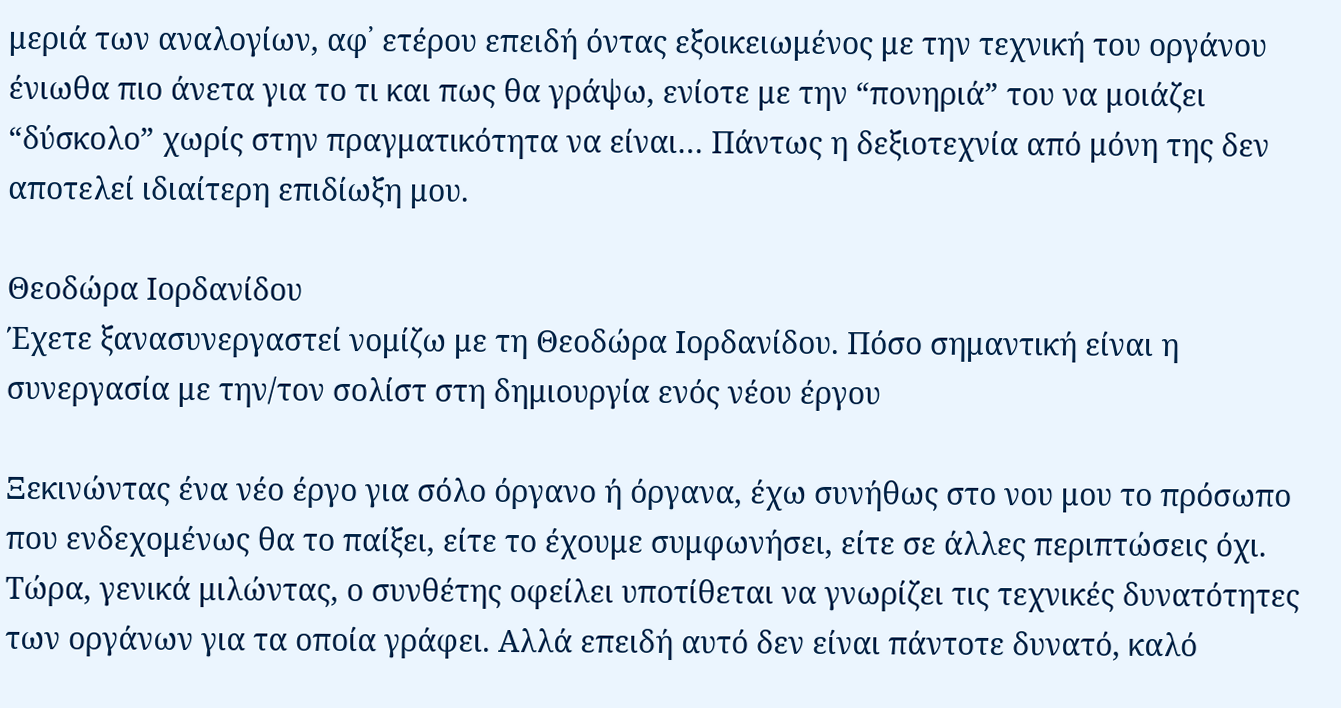μεριά των αναλογίων, αφ᾽ ετέρου επειδή όντας εξοικειωμένος με την τεχνική του οργάνου ένιωθα πιο άνετα για το τι και πως θα γράψω, ενίοτε με την “πονηριά” του να μοιάζει “δύσκολο” χωρίς στην πραγματικότητα να είναι… Πάντως η δεξιοτεχνία από μόνη της δεν αποτελεί ιδιαίτερη επιδίωξη μου.

Θεοδώρα Ιορδανίδου
Έχετε ξανασυνεργαστεί νομίζω με τη Θεοδώρα Ιορδανίδου. Πόσο σημαντική είναι η συνεργασία με την/τον σολίστ στη δημιουργία ενός νέου έργου

Ξεκινώντας ένα νέο έργο για σόλο όργανο ή όργανα, έχω συνήθως στο νου μου το πρόσωπο που ενδεχομένως θα το παίξει, είτε το έχουμε συμφωνήσει, είτε σε άλλες περιπτώσεις όχι. Τώρα, γενικά μιλώντας, ο συνθέτης οφείλει υποτίθεται να γνωρίζει τις τεχνικές δυνατότητες των οργάνων για τα οποία γράφει. Αλλά επειδή αυτό δεν είναι πάντοτε δυνατό, καλό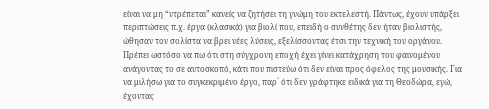είναι να μη “ντρέπεται” κανείς να ζητήσει τη γνώμη του εκτελεστή. Πάντως, έχουν υπάρξει περιπτώσεις π.χ. έργα (κλασικά) για βιολί που, επειδή ο συνθέτης δεν ήταν βιολιστής, ώθησαν τον σολίστα να βρει νέες λύσεις, εξελίσσοντας έτσι την τεχνική του οργάνου. Πρέπει ωστόσο να πω ότι στη σύγχρονη εποχή έχει γίνει κατάχρηση του φαινομένου ανάγοντας το σε αυτοσκοπό, κάτι που πιστεύω ότι δεν είναι προς όφελος της μουσικής. Για να μιλήσω για το συγκεκριμένο έργο, παρ´ ότι δεν γράφτηκε ειδικά για τη Θεοδώρα, εγώ, έχοντας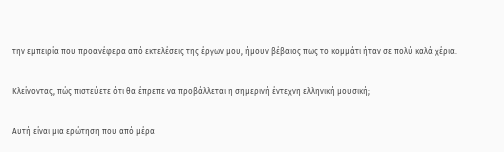την εμπειρία που προανέφερα από εκτελέσεις της έργων μου, ήμουν βέβαιος πως το κομμάτι ήταν σε πολύ καλά χέρια.

Κλείνοντας, πώς πιστεύετε ότι θα έπρεπε να προβάλλεται η σημερινή έντεχνη ελληνική μουσική;

Αυτή είναι μια ερώτηση που από μέρα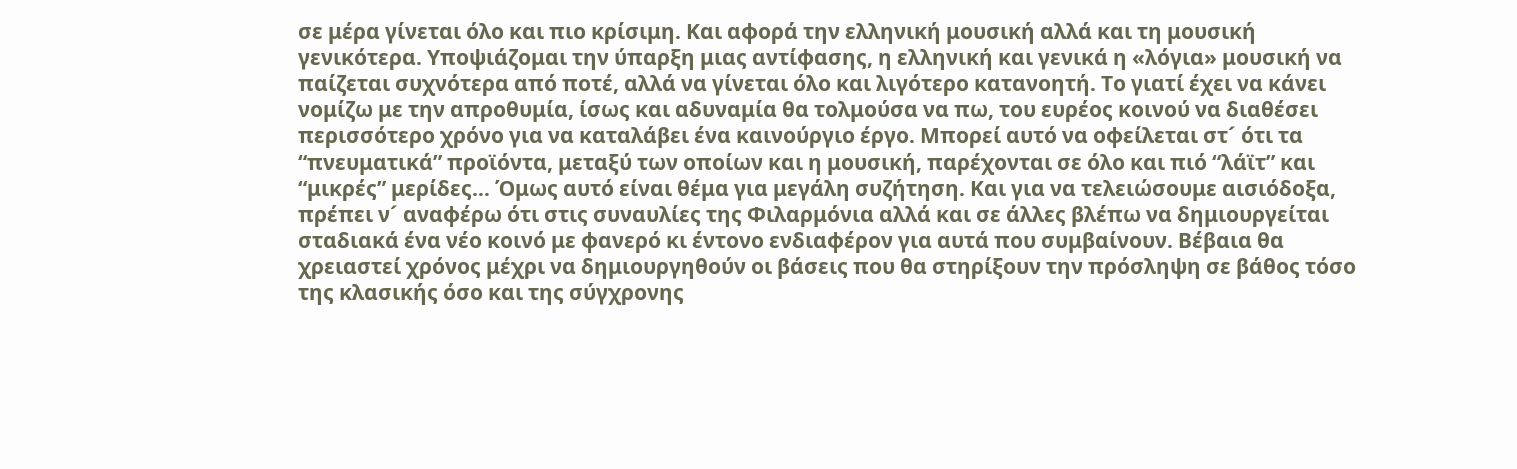σε μέρα γίνεται όλο και πιο κρίσιμη. Και αφορά την ελληνική μουσική αλλά και τη μουσική γενικότερα. Υποψιάζομαι την ύπαρξη μιας αντίφασης, η ελληνική και γενικά η «λόγια» μουσική να παίζεται συχνότερα από ποτέ, αλλά να γίνεται όλο και λιγότερο κατανοητή. Το γιατί έχει να κάνει νομίζω με την απροθυμία, ίσως και αδυναμία θα τολμούσα να πω, του ευρέος κοινού να διαθέσει περισσότερο χρόνο για να καταλάβει ένα καινούργιο έργο. Μπορεί αυτό να οφείλεται στ´ ότι τα “πνευματικά” προϊόντα, μεταξύ των οποίων και η μουσική, παρέχονται σε όλο και πιό “λάϊτ” και “μικρές” μερίδες… Όμως αυτό είναι θέμα για μεγάλη συζήτηση. Και για να τελειώσουμε αισιόδοξα, πρέπει ν´ αναφέρω ότι στις συναυλίες της Φιλαρμόνια αλλά και σε άλλες βλέπω να δημιουργείται σταδιακά ένα νέο κοινό με φανερό κι έντονο ενδιαφέρον για αυτά που συμβαίνουν. Βέβαια θα χρειαστεί χρόνος μέχρι να δημιουργηθούν οι βάσεις που θα στηρίξουν την πρόσληψη σε βάθος τόσο της κλασικής όσο και της σύγχρονης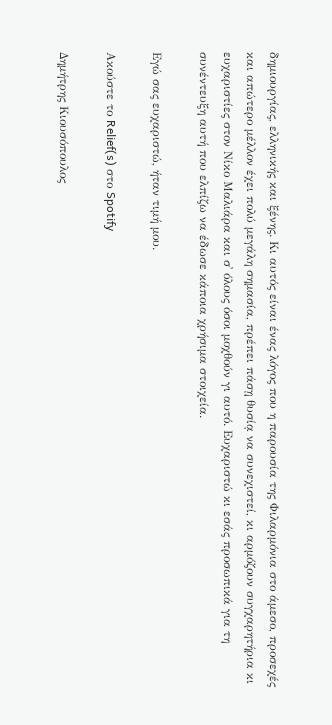δημιουργίας, ελληνικής και ξένης. Κι αυτός είναι ένας λόγος που η παρουσία της Φιλαρμόνια στο άμεσο, προσεχές και απώτερο μέλλον έχει πολύ μεγάλη σημασία, πρέπει πάσῃ θυσίᾳ να συνεχιστεί, κι αρμόζουν συγχαρητήρια κι ευχαριστίες στον Νίκο Μαλιάρα και σ᾽ όλους όσοι μοχθούν γι αυτό. Ευχαριστώ κι εσάς προσωπικά για τη συνέντευξη αυτή που ελπίζω να έδωσε κάποια χρήσιμα στοιχεία.

Εγώ σας ευχαριστώ, ήταν τιμή μου.

Ακούστε το Relief(s) στο Spotify

Δημήτρης Κιουσόπουλος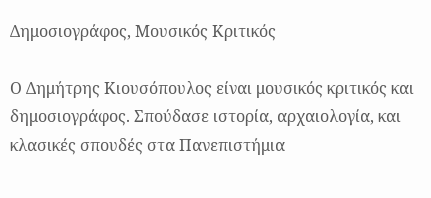Δημοσιογράφος, Μουσικός Κριτικός

Ο Δημήτρης Κιουσόπουλος είναι μουσικός κριτικός και δημοσιογράφος. Σπούδασε ιστορία, αρχαιολογία, και κλασικές σπουδές στα Πανεπιστήμια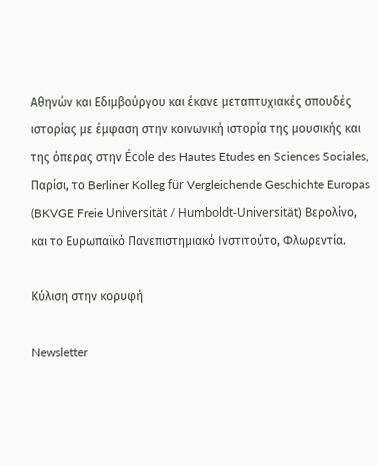Αθηνών και Εδιμβούργου και έκανε μεταπτυχιακές σπουδές ιστορίας με έμφαση στην κοινωνική ιστορία της μουσικής και της όπερας στην École des Hautes Etudes en Sciences Sociales, Παρίσι, το Berliner Kolleg für Vergleichende Geschichte Europas (BKVGE Freie Universität / Humboldt-Universität) Βερολίνο, και το Ευρωπαϊκό Πανεπιστημιακό Ινστιτούτο, Φλωρεντία.

Κύλιση στην κορυφή

Newsletter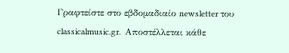Γραφτείστε στο εβδομαδιαίο newsletter του classicalmusic.gr.  Aποστέλλεται κάθε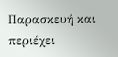Παρασκευή και περιέχει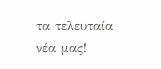τα τελευταία νέα μας!